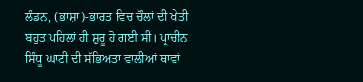ਲੰਡਨ, (ਭਾਸ਼ਾ)-ਭਾਰਤ ਵਿਚ ਚੌਲਾਂ ਦੀ ਖੇਤੀ ਬਹੁਤ ਪਹਿਲਾਂ ਹੀ ਸ਼ੁਰੂ ਹੋ ਗਈ ਸੀ। ਪ੍ਰਾਚੀਨ ਸਿੰਧੂ ਘਾਟੀ ਦੀ ਸੱਭਿਅਤਾ ਵਾਲੀਆਂ ਥਾਵਾਂ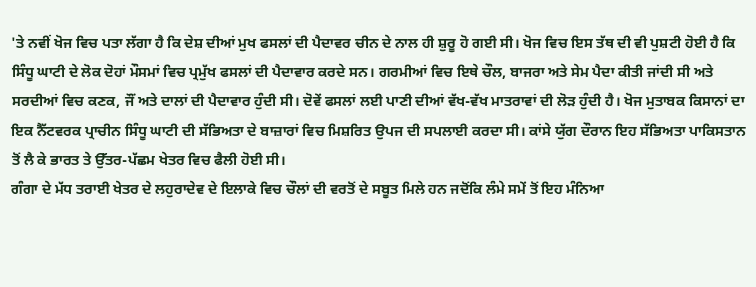'ਤੇ ਨਵੀਂ ਖੋਜ ਵਿਚ ਪਤਾ ਲੱਗਾ ਹੈ ਕਿ ਦੇਸ਼ ਦੀਆਂ ਮੁਖ ਫਸਲਾਂ ਦੀ ਪੈਦਾਵਰ ਚੀਨ ਦੇ ਨਾਲ ਹੀ ਸ਼ੁਰੂ ਹੋ ਗਈ ਸੀ। ਖੋਜ ਵਿਚ ਇਸ ਤੱਥ ਦੀ ਵੀ ਪੁਸ਼ਟੀ ਹੋਈ ਹੈ ਕਿ ਸਿੰਧੂ ਘਾਟੀ ਦੇ ਲੋਕ ਦੋਹਾਂ ਮੌਸਮਾਂ ਵਿਚ ਪ੍ਰਮੁੱਖ ਫਸਲਾਂ ਦੀ ਪੈਦਾਵਾਰ ਕਰਦੇ ਸਨ। ਗਰਮੀਆਂ ਵਿਚ ਇਥੇ ਚੌਲ, ਬਾਜਰਾ ਅਤੇ ਸੇਮ ਪੈਦਾ ਕੀਤੀ ਜਾਂਦੀ ਸੀ ਅਤੇ ਸਰਦੀਆਂ ਵਿਚ ਕਣਕ, ਜੌਂ ਅਤੇ ਦਾਲਾਂ ਦੀ ਪੈਦਾਵਾਰ ਹੁੰਦੀ ਸੀ। ਦੋਵੇਂ ਫਸਲਾਂ ਲਈ ਪਾਣੀ ਦੀਆਂ ਵੱਖ-ਵੱਖ ਮਾਤਰਾਵਾਂ ਦੀ ਲੋੜ ਹੁੰਦੀ ਹੈ। ਖੋਜ ਮੁਤਾਬਕ ਕਿਸਾਨਾਂ ਦਾ ਇਕ ਨੈੱਟਵਰਕ ਪ੍ਰਾਚੀਨ ਸਿੰਧੂ ਘਾਟੀ ਦੀ ਸੱਭਿਅਤਾ ਦੇ ਬਾਜ਼ਾਰਾਂ ਵਿਚ ਮਿਸ਼ਰਿਤ ਉਪਜ ਦੀ ਸਪਲਾਈ ਕਰਦਾ ਸੀ। ਕਾਂਸੇ ਯੁੱਗ ਦੌਰਾਨ ਇਹ ਸੱਭਿਅਤਾ ਪਾਕਿਸਤਾਨ ਤੋਂ ਲੈ ਕੇ ਭਾਰਤ ਤੇ ਉੱਤਰ-ਪੱਛਮ ਖੇਤਰ ਵਿਚ ਫੈਲੀ ਹੋਈ ਸੀ।
ਗੰਗਾ ਦੇ ਮੱਧ ਤਰਾਈ ਖੇਤਰ ਦੇ ਲਹੁਰਾਦੇਵ ਦੇ ਇਲਾਕੇ ਵਿਚ ਚੌਲਾਂ ਦੀ ਵਰਤੋਂ ਦੇ ਸਬੂਤ ਮਿਲੇ ਹਨ ਜਦੋਂਕਿ ਲੰਮੇ ਸਮੇਂ ਤੋਂ ਇਹ ਮੰਨਿਆ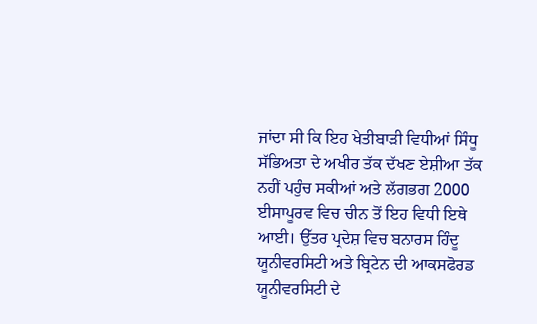ਜਾਂਦਾ ਸੀ ਕਿ ਇਹ ਖੇਤੀਬਾੜੀ ਵਿਧੀਆਂ ਸਿੰਧੂ ਸੱਭਿਅਤਾ ਦੇ ਅਖੀਰ ਤੱਕ ਦੱਖਣ ਏਸ਼ੀਆ ਤੱਕ ਨਹੀਂ ਪਹੁੰਚ ਸਕੀਆਂ ਅਤੇ ਲੱਗਭਗ 2000 ਈਸਾਪੂਰਵ ਵਿਚ ਚੀਨ ਤੋਂ ਇਹ ਵਿਧੀ ਇਥੇ ਆਈ। ਉੱਤਰ ਪ੍ਰਦੇਸ਼ ਵਿਚ ਬਨਾਰਸ ਹਿੰਦੂ ਯੂਨੀਵਰਸਿਟੀ ਅਤੇ ਬ੍ਰਿਟੇਨ ਦੀ ਆਕਸਫੋਰਡ ਯੂਨੀਵਰਸਿਟੀ ਦੇ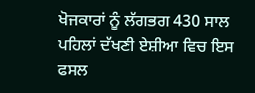ਖੋਜਕਾਰਾਂ ਨੂੰ ਲੱਗਭਗ 430 ਸਾਲ ਪਹਿਲਾਂ ਦੱਖਣੀ ਏਸ਼ੀਆ ਵਿਚ ਇਸ ਫਸਲ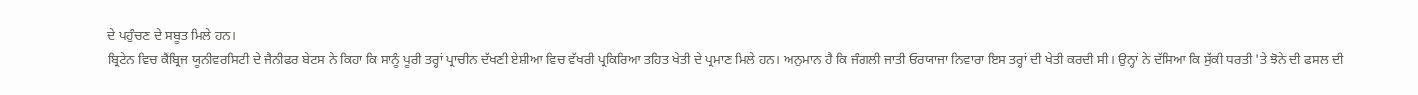ਦੇ ਪਹੁੰਚਣ ਦੇ ਸਬੂਤ ਮਿਲੇ ਹਨ।
ਬ੍ਰਿਟੇਨ ਵਿਚ ਕੈਂਬ੍ਰਿਜ ਯੂਨੀਵਰਸਿਟੀ ਦੇ ਜੈਨੀਫਰ ਬੇਟਸ ਨੇ ਕਿਹਾ ਕਿ ਸਾਨੂੰ ਪੂਰੀ ਤਰ੍ਹਾਂ ਪ੍ਰਾਚੀਨ ਦੱਖਣੀ ਏਸ਼ੀਆ ਵਿਚ ਵੱਖਰੀ ਪ੍ਰਕਿਰਿਆ ਤਹਿਤ ਖੇਤੀ ਦੇ ਪ੍ਰਮਾਣ ਮਿਲੇ ਹਨ। ਅਨੁਮਾਨ ਹੈ ਕਿ ਜੰਗਲੀ ਜਾਤੀ ਓਰਯਾਜਾ ਨਿਵਾਰਾ ਇਸ ਤਰ੍ਹਾਂ ਦੀ ਖੇਤੀ ਕਰਦੀ ਸੀ। ਉਨ੍ਹਾਂ ਨੇ ਦੱਸਿਆ ਕਿ ਸੁੱਕੀ ਧਰਤੀ 'ਤੇ ਝੋਨੇ ਦੀ ਫਸਲ ਦੀ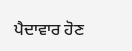ਪੈਦਾਵਾਰ ਹੋਣ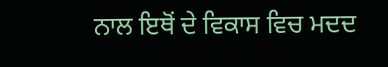ਨਾਲ ਇਥੋਂ ਦੇ ਵਿਕਾਸ ਵਿਚ ਮਦਦ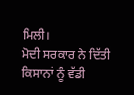ਮਿਲੀ।
ਮੋਦੀ ਸਰਕਾਰ ਨੇ ਦਿੱਤੀ ਕਿਸਾਨਾਂ ਨੂੰ ਵੱਡੀ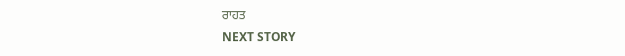ਰਾਹਤ
NEXT STORY